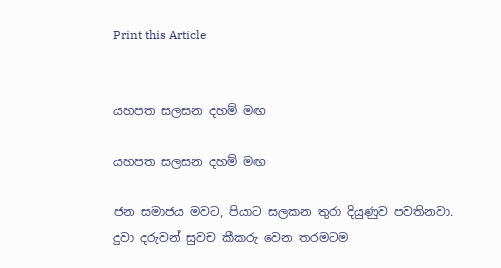Print this Article


යහපත සලසන දහම් මඟ

යහපත සලසන දහම් මඟ

ජන සමාජය මවට, පියාට සලකන තුරා දියුණුව පවතිනවා. දුවා දරුවන් සුවච කීකරු වෙන තරමටම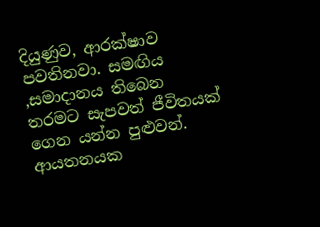දියුණුව, ආරක්ෂාව පවතිනවා. සමඟිය ,සමාදානය තිබෙන තරමට සැපවත් ජීවිතයක් ගෙන යන්න පුළුවන්. ආයතනයක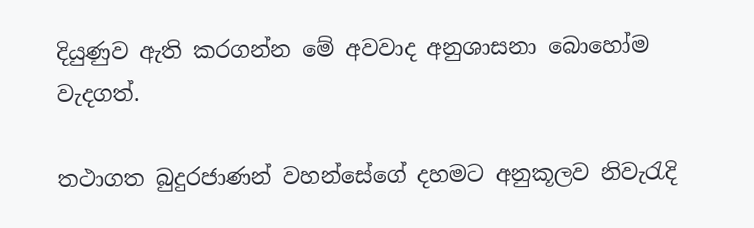දියුණුව ඇති කරගන්න මේ අවවාද අනුශාසනා බොහෝම වැදගත්.

තථාගත බුදුරජාණන් වහන්සේගේ දහමට අනුකූලව නිවැරැදි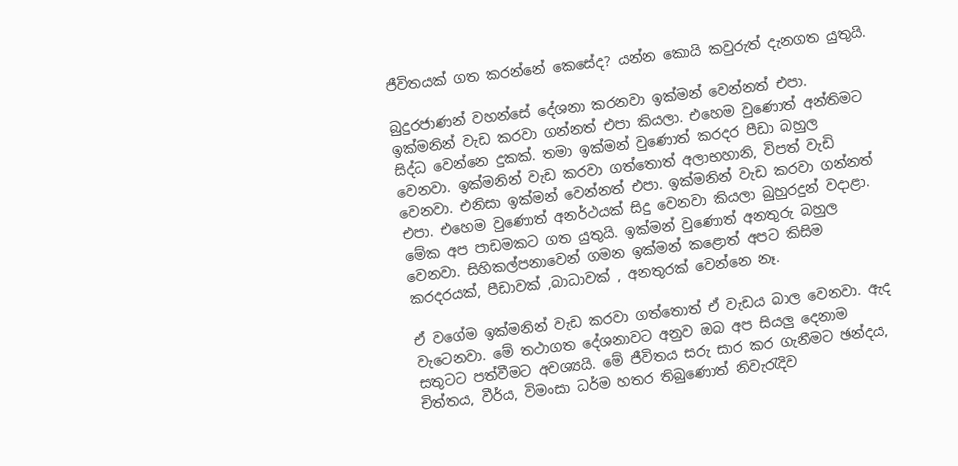ජීවිතයක් ගත කරන්නේ කෙසේද? යන්න කොයි කවුරුත් දැනගත යුතුයි.

බුදුරජාණන් වහන්සේ දේශනා කරනවා ඉක්මන් වෙන්නත් එපා. ඉක්මනින් වැඩ කරවා ගන්නත් එපා කියලා. එහෙම වුණොත් අන්තිමට සිද්ධ වෙන්නෙ දුකක්. තමා ඉක්මන් වුණොත් කරදර පීඩා බහුල වෙනවා. ඉක්මනින් වැඩ කරවා ගත්තොත් අලාභහානි, විපත් වැඩි වෙනවා. එනිසා ඉක්මන් වෙන්නත් එපා. ඉක්මනින් වැඩ කරවා ගන්නත් එපා. එහෙම වුණොත් අනර්ථයක් සිදු වෙනවා කියලා බුහුරදුන් වදාළා. මේක අප පාඩමකට ගත යුතුයි. ඉක්මන් වුණොත් අනතුරු බහුල වෙනවා. සිහිකල්පනාවෙන් ගමන ඉක්මන් කළොත් අපට කිසිම කරදරයක්, පීඩාවක් ,බාධාවක් , අනතුරක් වෙන්නෙ නෑ.

ඒ වගේම ඉක්මනින් වැඩ කරවා ගත්තොත් ඒ වැඩය බාල වෙනවා. ඇද වැටෙනවා. මේ තථාගත දේශනාවට අනුව ඔබ අප සියලු දෙනාම සතුටට පත්වීමට අවශ්‍යයි. මේ ජීවිතය සරු සාර කර ගැනීමට ඡන්දය, චිත්තය, වීර්ය, විමංසා ධර්ම හතර තිබුණොත් නිවැරැදිව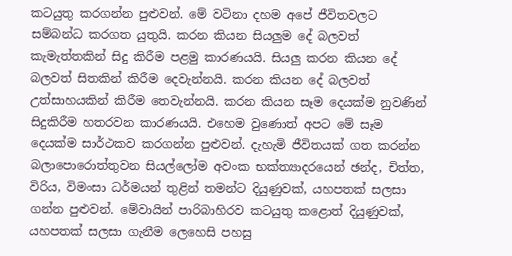කටයුතු කරගන්න පුළුවන්. මේ වටිනා දහම අපේ ජීවිතවලට සම්බන්ධ කරගත යුතුයි. කරන කියන සියලුම දේ බලවත් කැමැත්තකින් සිදු කිරීම පළමු කාරණයයි. සියලු කරන කියන දේ බලවත් සිතකින් කිරීම දෙවැන්නයි. කරන කියන දේ බලවත් උත්සාහයකින් කිරීම තෙවැන්නයි. කරන කියන සෑම දෙයක්ම නුවණින් සිදුකිරීම හතරවන කාරණයයි. එහෙම වුණොත් අපට මේ සෑම දෙයක්ම සාර්ථකව කරගන්න පුළුවන්. දැහැමි ජීවිතයක් ගත කරන්න බලාපොරොත්තුවන සියල්ලෝම අවංක භක්ත්‍යාදරයෙන් ඡන්ද, චිත්ත, විරිය, විමංසා ධර්මයන් තුළින් තමන්ට දියුණුවක්, යහපතක් සලසා ගන්න පුළුවන්. මේවායින් පාරිබාහිරව කටයුතු කළොත් දියුණුවක්, යහපතක් සලසා ගැනීම ලෙහෙසි පහසු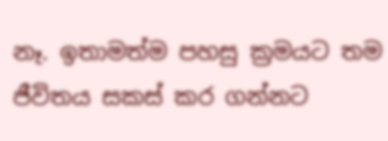නෑ. ඉතාමත්ම පහසු ක්‍රමයට තම ජීවිතය සකස් කර ගන්නට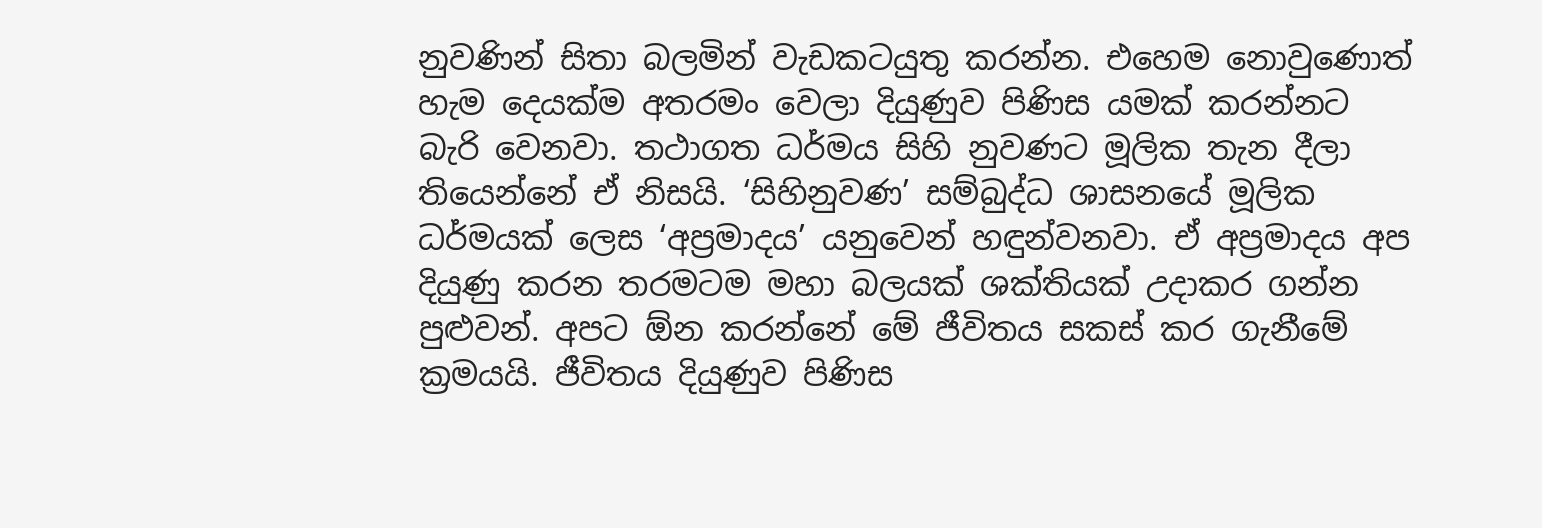නුවණින් සිතා බලමින් වැඩකටයුතු කරන්න. එහෙම නොවුණොත් හැම දෙයක්ම අතරමං වෙලා දියුණුව පිණිස යමක් කරන්නට බැරි වෙනවා. තථාගත ධර්මය සිහි නුවණට මූලික තැන දීලා තියෙන්නේ ඒ නිසයි. ‘සිහිනුවණ’ සම්බුද්ධ ශාසනයේ මූලික ධර්මයක් ලෙස ‘අප්‍රමාදය’ යනුවෙන් හඳුන්වනවා. ඒ අප්‍රමාදය අප දියුණු කරන තරමටම මහා බලයක් ශක්තියක් උදාකර ගන්න පුළුවන්. අපට ඕන කරන්නේ මේ ජීවිතය සකස් කර ගැනීමේ ක්‍රමයයි. ජීවිතය දියුණුව පිණිස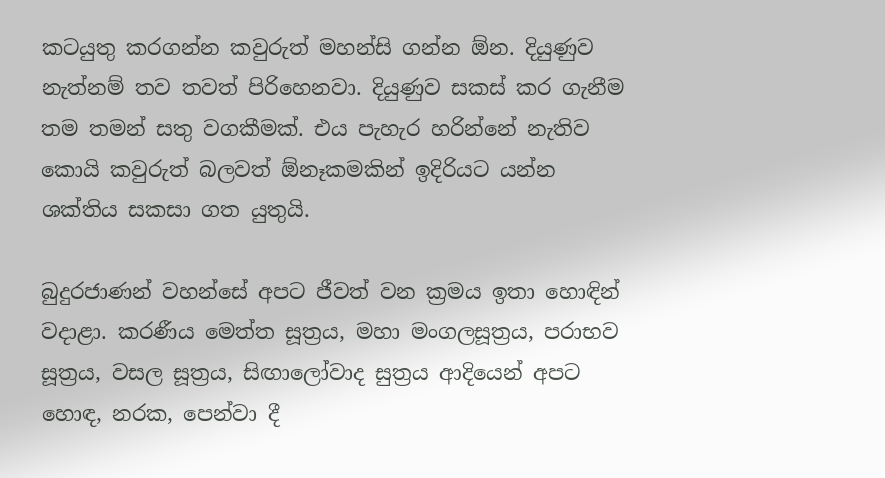කටයුතු කරගන්න කවුරුත් මහන්සි ගන්න ඕන. දියුණුව නැත්නම් තව තවත් පිරිහෙනවා. දියුණුව සකස් කර ගැනීම තම තමන් සතු වගකීමක්. එය පැහැර හරින්නේ නැතිව කොයි කවුරුත් බලවත් ඕනෑකමකින් ඉදිරියට යන්න ශක්තිය සකසා ගත යුතුයි.

බුදුරජාණන් වහන්සේ අපට ජීවත් වන ක්‍රමය ඉතා හොඳින් වදාළා. කරණීය මෙත්ත සූත්‍රය, මහා මංගලසූත්‍රය, පරාභව සූත්‍රය, වසල සූත්‍රය, සිඟාලෝවාද සුත්‍රය ආදියෙන් අපට හොඳ, නරක, පෙන්වා දී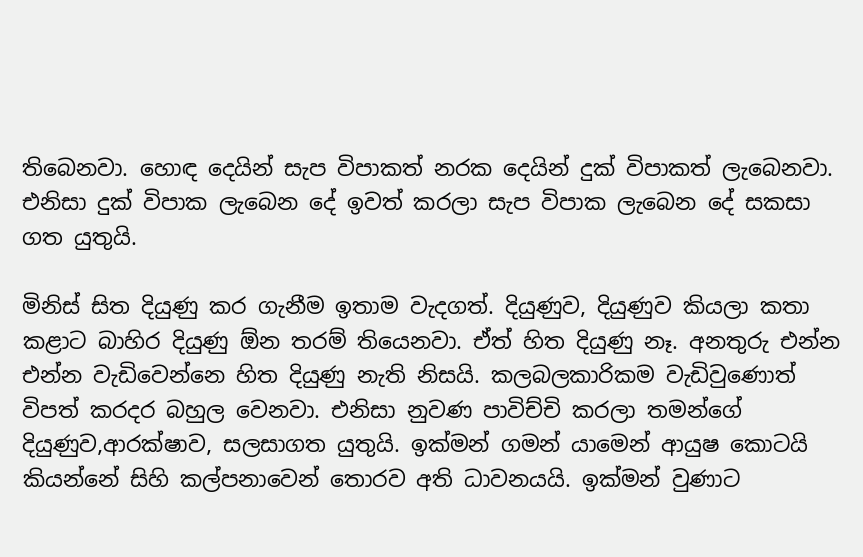තිබෙනවා. හොඳ දෙයින් සැප විපාකත් නරක දෙයින් දුක් විපාකත් ලැබෙනවා. එනිසා දුක් විපාක ලැබෙන දේ ඉවත් කරලා සැප විපාක ලැබෙන දේ සකසා ගත යුතුයි.

මිනිස් සිත දියුණු කර ගැනීම ඉතාම වැදගත්. දියුණුව, දියුණුව කියලා කතා කළාට බාහිර දියුණු ඕන තරම් තියෙනවා. ඒත් හිත දියුණු නෑ. අනතුරු එන්න එන්න වැඩිවෙන්නෙ හිත දියුණු නැති නිසයි. කලබලකාරිකම වැඩිවුණොත් විපත් කරදර බහුල වෙනවා. එනිසා නුවණ පාවිච්චි කරලා තමන්ගේ දියුණුව,ආරක්ෂාව, සලසාගත යුතුයි. ඉක්මන් ගමන් යාමෙන් ආයුෂ කොටයි කියන්නේ සිහි කල්පනාවෙන් තොරව අති ධාවනයයි. ඉක්මන් වුණාට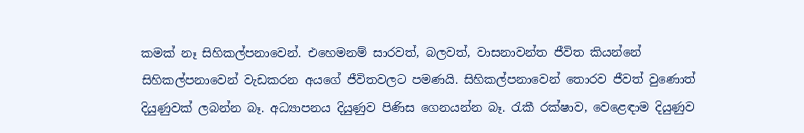කමක් නෑ සිහිකල්පනාවෙන්. එහෙමනම් සාරවත්, බලවත්, වාසනාවන්ත ජීවිත කියන්නේ සිහිකල්පනාවෙන් වැඩකරන අයගේ ජීවිතවලට පමණයි. සිහිකල්පනාවෙන් තොරව ජීවත් වුණොත් දියුණුවක් ලබන්න බෑ. අධ්‍යාපනය දියුණුව පිණිස ගෙනයන්න බෑ. රැකී රක්ෂාව, වෙළෙඳාම දියුණුව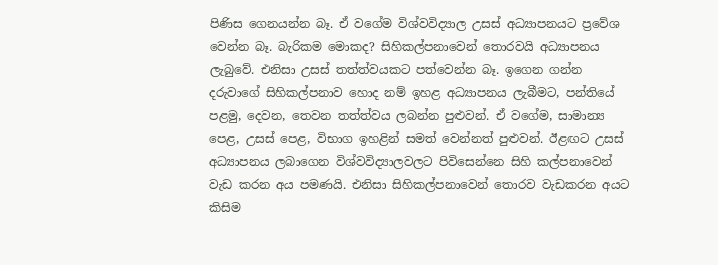පිණිස ගෙනයන්න බෑ. ඒ වගේම විශ්වවිද්‍යාල උසස් අධ්‍යාපනයට ප්‍රවේශ වෙන්න බෑ. බැරිකම මොකද? සිහිකල්පනාවෙන් තොරවයි අධ්‍යාපනය ලැබුවේ. එනිසා උසස් තත්ත්වයකට පත්වෙන්න බෑ. ඉගෙන ගන්න දරුවාගේ සිහිකල්පනාව හොද නම් ඉහළ අධ්‍යාපනය ලැබීමට, පන්තියේ පළමු, දෙවන, තෙවන තත්ත්වය ලබන්න පුළුවන්. ඒ වගේම, සාමාන්‍ය පෙළ, උසස් පෙළ, විභාග ඉහළින් සමත් වෙන්නත් පුළුවන්. ඊළඟට උසස් අධ්‍යාපනය ලබාගෙන විශ්වවිද්‍යාලවලට පිවිසෙන්නෙ සිහි කල්පනාවෙන් වැඩ කරන අය පමණයි. එනිසා සිහිකල්පනාවෙන් තොරව වැඩකරන අයට කිසිම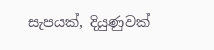සැපයක්, දියුණුවක්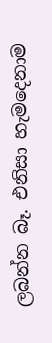ලබන්න බෑ. එනිසා හැමදෙනාම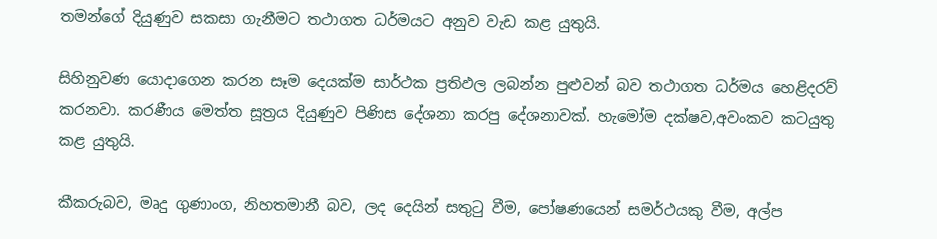තමන්ගේ දියුණුව සකසා ගැනීමට තථාගත ධර්මයට අනුව වැඩ කළ යුතුයි.

සිහිනුවණ යොදාගෙන කරන සෑම දෙයක්ම සාර්ථක ප්‍රතිඵල ලබන්න පුළුවන් බව තථාගත ධර්මය හෙළිදරව් කරනවා. කරණීය මෙත්ත සූත්‍රය දියුණුව පිණිස දේශනා කරපු දේශනාවක්. හැමෝම දක්ෂව,අවංකව කටයුතු කළ යුතුයි.

කීකරුබව, මෘදු ගුණාංග, නිහතමානී බව, ලද දෙයින් සතුටු වීම, පෝෂණයෙන් සමර්ථයකු වීම, අල්ප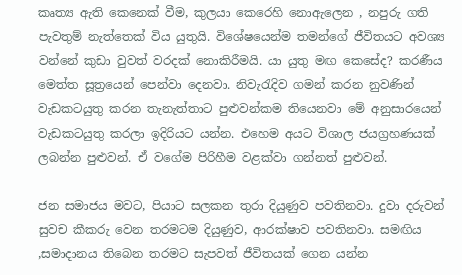කෘත්‍ය ඇති කෙනෙක් වීම, කුලයා කෙරෙහි නොඇලෙන , නපුරු ගති පැවතුම් නැත්තෙක් විය යුතුයි. විශේෂයෙන්ම තමන්ගේ ජීවිතයට අවශ්‍ය වන්නේ කුඩා වුවත් වරදක් නොකිරීමයි. යා යුතු මඟ කෙසේද? කරණීය මෙත්ත සූත්‍රයෙන් පෙන්වා දෙනවා. නිවැරැදිව ගමන් කරන නුවණින් වැඩකටයුතු කරන තැනැත්තාට පුළුවන්කම තියෙනවා මේ අනුසාරයෙන් වැඩකටයුතු කරලා ඉදිරියට යන්න. එහෙම අයට විශාල ජයග්‍රහණයක් ලබන්න පුළුවන්. ඒ වගේම පිරිහීම වළක්වා ගන්නත් පුළුවන්.

ජන සමාජය මවට, පියාට සලකන තුරා දියුණුව පවතිනවා. දුවා දරුවන් සුවච කීකරු වෙන තරමටම දියුණුව, ආරක්ෂාව පවතිනවා. සමඟිය ,සමාදානය තිබෙන තරමට සැපවත් ජීවිතයක් ගෙන යන්න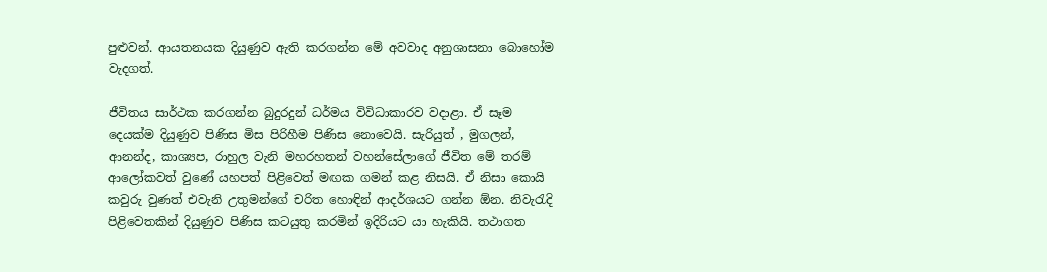පුළුවන්. ආයතනයක දියුණුව ඇති කරගන්න මේ අවවාද අනුශාසනා බොහෝම වැදගත්.

ජීවිතය සාර්ථක කරගන්න බුදුරදුන් ධර්මය විවිධාකාරව වදාළා. ඒ සෑම දෙයක්ම දියුණුව පිණිස මිස පිරිහීම පිණිස නොවෙයි. සැරියුත් , මුගලන්, ආනන්ද, කාශ්‍යප, රාහුල වැනි මහරහතන් වහන්සේලාගේ ජීවිත මේ තරම් ආලෝකවත් වුණේ යහපත් පිළිවෙත් මඟක ගමන් කළ නිසයි. ඒ නිසා කොයි කවුරු වුණත් එවැනි උතුමන්ගේ චරිත හොඳින් ආදර්ශයට ගන්න ඕන. නිවැරැදි පිළිවෙතකින් දියුණුව පිණිස කටයුතු කරමින් ඉදිරියට යා හැකියි. තථාගත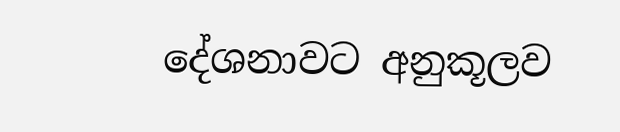දේශනාවට අනුකූලව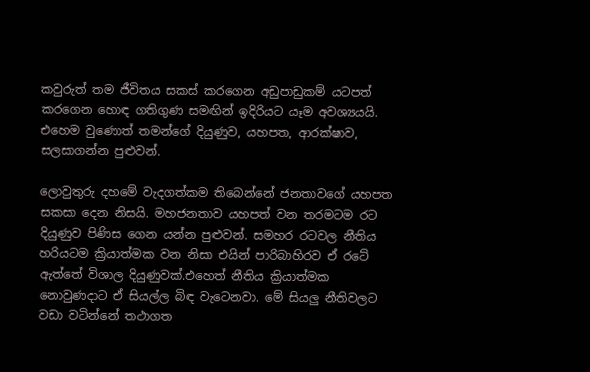කවුරුත් තම ජීවිතය සකස් කරගෙන අඩුපාඩුකම් යටපත් කරගෙන හොඳ ගතිගුණ සමඟින් ඉදිරියට යෑම අවශ්‍යයයි. එහෙම වුණොත් තමන්ගේ දියුණුව, යහපත, ආරක්ෂාව, සලසාගන්න පුළුවන්.

ලොවුතුරු දහමේ වැදගත්කම තිබෙන්නේ ජනතාවගේ යහපත සකසා දෙන නිසයි. මහජනතාව යහපත් වන තරමටම රට දියුණුව පිණිස ගෙන යන්න පුළුවන්. සමහර රටවල නීතිය හරියටම ක්‍රියාත්මක වන නිසා එයින් පාරිබාහිරව ඒ රටේ ඇත්තේ විශාල දියුණුවක්.එහෙත් නීතිය ක්‍රියාත්මක නොවුණදාට ඒ සියල්ල බිඳ වැටෙනවා. මේ සියලු නීතිවලට වඩා වටින්නේ තථාගත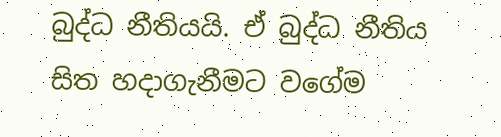බුද්ධ නීතියයි. ඒ බුද්ධ නීතිය සිත හදාගැනීමට වගේම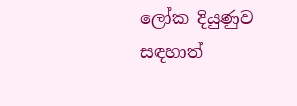ලෝක දියුණුව සඳහාත්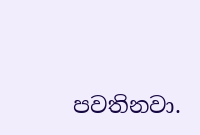පවතිනවා.